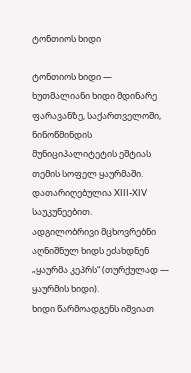ტონთიოს ხიდი

ტონთიოს ხიდი — ხუთმალიანი ხიდი მდინარე ფარავანზე, საქართველოში, ნინოწმინდის მუნიციპალიტეტის ეშტიას თემის სოფელ ყაურმაში. დათარიღებულია XIII-XIV საუკუნეებით.
ადგილობრივი მცხოვრებნი აღნიშნულ ხიდს ეძახდნენ „ყაურმა კეპრს“ (თურქულად — ყაურმის ხიდი).
ხიდი წარმოადგენს იშვიათ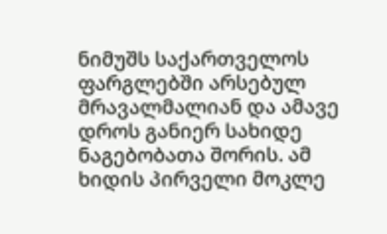ნიმუშს საქართველოს ფარგლებში არსებულ მრავალმალიან და ამავე დროს განიერ სახიდე ნაგებობათა შორის. ამ ხიდის პირველი მოკლე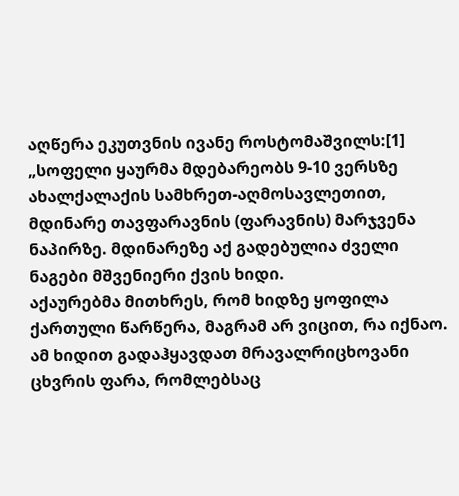აღწერა ეკუთვნის ივანე როსტომაშვილს:[1]
„სოფელი ყაურმა მდებარეობს 9-10 ვერსზე ახალქალაქის სამხრეთ-აღმოსავლეთით, მდინარე თავფარავნის (ფარავნის) მარჯვენა ნაპირზე. მდინარეზე აქ გადებულია ძველი ნაგები მშვენიერი ქვის ხიდი.
აქაურებმა მითხრეს, რომ ხიდზე ყოფილა ქართული წარწერა, მაგრამ არ ვიცით, რა იქნაო. ამ ხიდით გადაჰყავდათ მრავალრიცხოვანი ცხვრის ფარა, რომლებსაც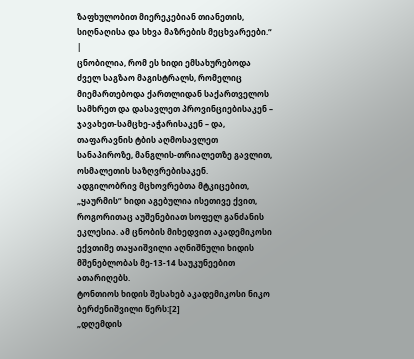ზაფხულობით მიერეკებიან თიანეთის, სიღნაღისა და სხვა მაზრების მეცხვარეები.“ |
ცნობილია, რომ ეს ხიდი ემსახურებოდა ძველ საგზაო მაგისტრალს, რომელიც მიემართებოდა ქართლიდან საქართველოს სამხრეთ და დასავლეთ პროვინციებისაკენ – ჯავახეთ-სამცხე-აჭარისაკენ – და, თაფარავნის ტბის აღმოსავლეთ სანაპიროზე, მანგლის-თრიალეთზე გავლით, ოსმალეთის საზღვრებისაკენ.
ადგილობრივ მცხოვრებთა მტკიცებით, „ყაურმის“ ხიდი აგებულია ისეთივე ქვით, როგორითაც აუშენებიათ სოფელ განძანის ეკლესია. ამ ცნობის მიხედვით აკადემიკოსი ექვთიმე თაყაიშვილი აღნიშნული ხიდის მშენებლობას მე-13-14 საუკუნეებით ათარიღებს.
ტონთიოს ხიდის შესახებ აკადემიკოსი ნიკო ბერძენიშვილი წერს:[2]
„დღემდის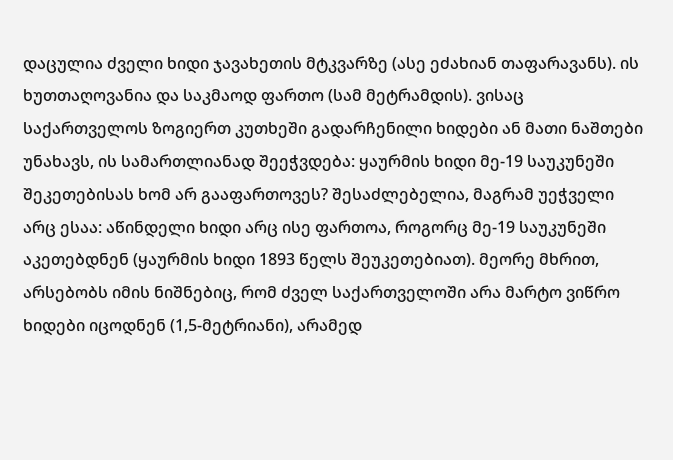დაცულია ძველი ხიდი ჯავახეთის მტკვარზე (ასე ეძახიან თაფარავანს). ის ხუთთაღოვანია და საკმაოდ ფართო (სამ მეტრამდის). ვისაც საქართველოს ზოგიერთ კუთხეში გადარჩენილი ხიდები ან მათი ნაშთები უნახავს, ის სამართლიანად შეეჭვდება: ყაურმის ხიდი მე-19 საუკუნეში შეკეთებისას ხომ არ გააფართოვეს? შესაძლებელია, მაგრამ უეჭველი არც ესაა: აწინდელი ხიდი არც ისე ფართოა, როგორც მე-19 საუკუნეში აკეთებდნენ (ყაურმის ხიდი 1893 წელს შეუკეთებიათ). მეორე მხრით, არსებობს იმის ნიშნებიც, რომ ძველ საქართველოში არა მარტო ვიწრო ხიდები იცოდნენ (1,5-მეტრიანი), არამედ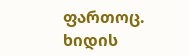ფართოც. ხიდის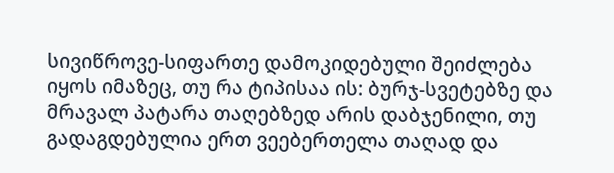სივიწროვე-სიფართე დამოკიდებული შეიძლება იყოს იმაზეც, თუ რა ტიპისაა ის: ბურჯ-სვეტებზე და მრავალ პატარა თაღებზედ არის დაბჯენილი, თუ გადაგდებულია ერთ ვეებერთელა თაღად და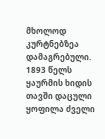მხოლოდ კურტნებზეა დამაგრებული. 1893 წელს ყაურმის ხიდის თავში დაცული ყოფილა ძველი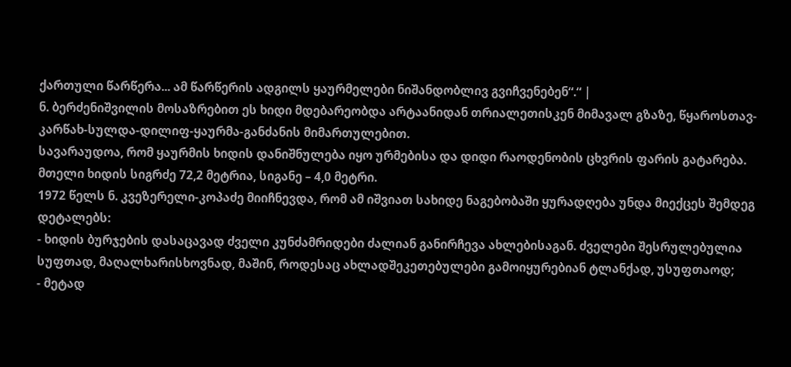ქართული წარწერა... ამ წარწერის ადგილს ყაურმელები ნიშანდობლივ გვიჩვენებენ“.“ |
ნ. ბერძენიშვილის მოსაზრებით ეს ხიდი მდებარეობდა არტაანიდან თრიალეთისკენ მიმავალ გზაზე, წყაროსთავ-კარწახ-სულდა-დილიფ-ყაურმა-განძანის მიმართულებით.
სავარაუდოა, რომ ყაურმის ხიდის დანიშნულება იყო ურმებისა და დიდი რაოდენობის ცხვრის ფარის გატარება.
მთელი ხიდის სიგრძე 72,2 მეტრია, სიგანე – 4,0 მეტრი.
1972 წელს ნ. კვეზერელი-კოპაძე მიიჩნევდა, რომ ამ იშვიათ სახიდე ნაგებობაში ყურადღება უნდა მიექცეს შემდეგ დეტალებს:
- ხიდის ბურჯების დასაცავად ძველი კუნძამრიდები ძალიან განირჩევა ახლებისაგან. ძველები შესრულებულია სუფთად, მაღალხარისხოვნად, მაშინ, როდესაც ახლადშეკეთებულები გამოიყურებიან ტლანქად, უსუფთაოდ;
- მეტად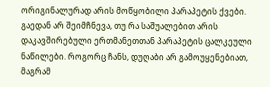ორიგინალურად არის მოწყობილი პარაპეტის ქვები. გაედან არ შეიმჩნევა, თუ რა საშუალებით არის დაკავშირებული ერთმანეთთან პარაპეტის ცალკეული ნაწილები. როგორც ჩანს, დუღაბი არ გამოუყენებიათ, მაგრამ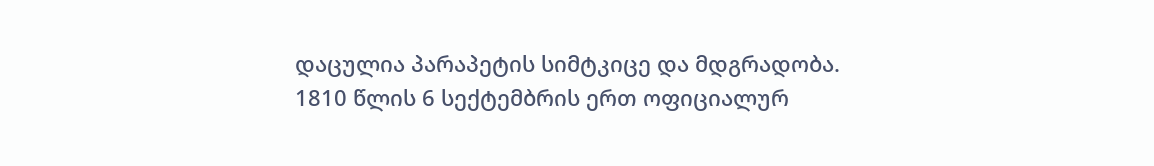დაცულია პარაპეტის სიმტკიცე და მდგრადობა.
1810 წლის 6 სექტემბრის ერთ ოფიციალურ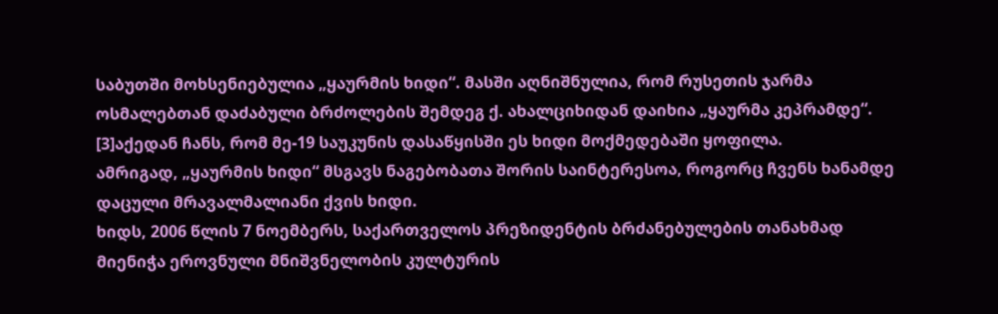საბუთში მოხსენიებულია „ყაურმის ხიდი“. მასში აღნიშნულია, რომ რუსეთის ჯარმა ოსმალებთან დაძაბული ბრძოლების შემდეგ ქ. ახალციხიდან დაიხია „ყაურმა კეპრამდე“. [3]აქედან ჩანს, რომ მე-19 საუკუნის დასაწყისში ეს ხიდი მოქმედებაში ყოფილა.
ამრიგად, „ყაურმის ხიდი“ მსგავს ნაგებობათა შორის საინტერესოა, როგორც ჩვენს ხანამდე დაცული მრავალმალიანი ქვის ხიდი.
ხიდს, 2006 წლის 7 ნოემბერს, საქართველოს პრეზიდენტის ბრძანებულების თანახმად მიენიჭა ეროვნული მნიშვნელობის კულტურის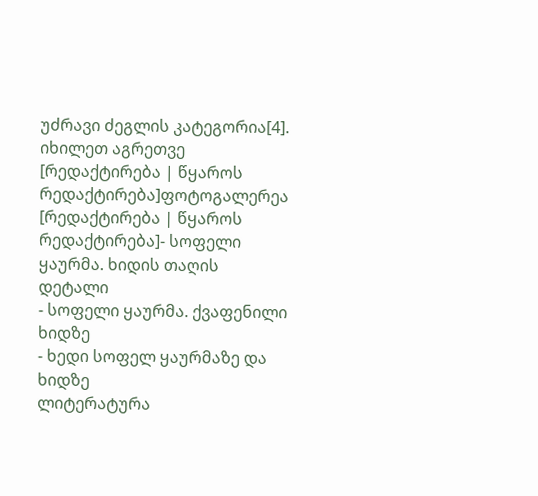უძრავი ძეგლის კატეგორია[4].
იხილეთ აგრეთვე
[რედაქტირება | წყაროს რედაქტირება]ფოტოგალერეა
[რედაქტირება | წყაროს რედაქტირება]- სოფელი ყაურმა. ხიდის თაღის დეტალი
- სოფელი ყაურმა. ქვაფენილი ხიდზე
- ხედი სოფელ ყაურმაზე და ხიდზე
ლიტერატურა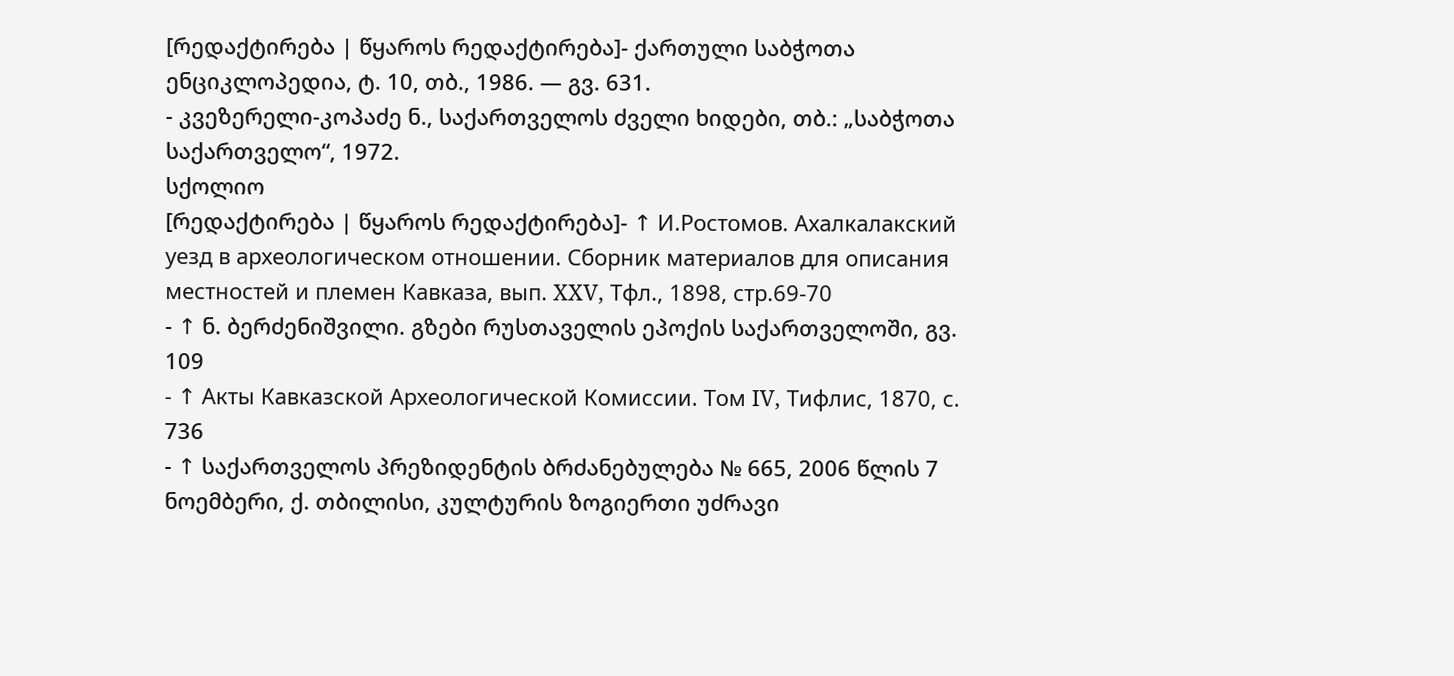[რედაქტირება | წყაროს რედაქტირება]- ქართული საბჭოთა ენციკლოპედია, ტ. 10, თბ., 1986. — გვ. 631.
- კვეზერელი-კოპაძე ნ., საქართველოს ძველი ხიდები, თბ.: „საბჭოთა საქართველო“, 1972.
სქოლიო
[რედაქტირება | წყაროს რედაქტირება]- ↑ И.Ростомов. Ахалкалакский уезд в археологическом отношении. Сборник материалов для описания местностей и племен Кавказа, вып. XXV, Тфл., 1898, стр.69-70
- ↑ ნ. ბერძენიშვილი. გზები რუსთაველის ეპოქის საქართველოში, გვ. 109
- ↑ Акты Кавказской Археологической Комиссии. Том IV, Тифлис, 1870, с. 736
- ↑ საქართველოს პრეზიდენტის ბრძანებულება № 665, 2006 წლის 7 ნოემბერი, ქ. თბილისი, კულტურის ზოგიერთი უძრავი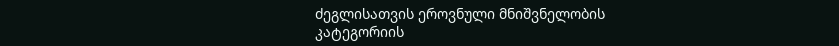ძეგლისათვის ეროვნული მნიშვნელობის კატეგორიის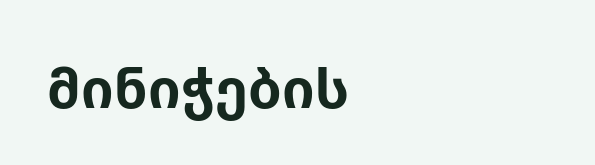მინიჭების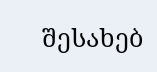შესახებ